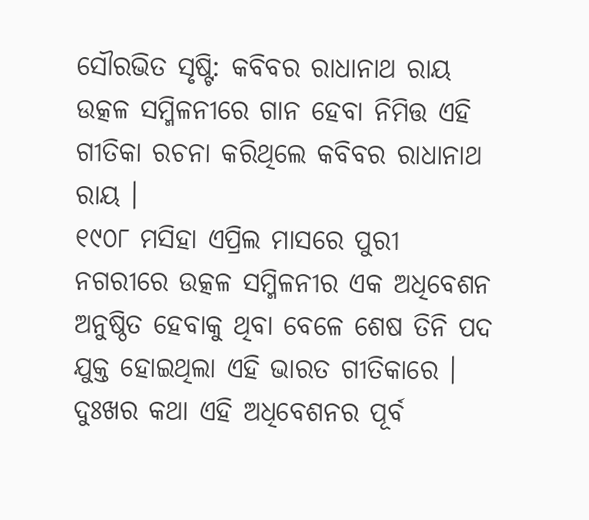ସୌରଭିତ ସୃଷ୍ଟି: କବିବର ରାଧାନାଥ ରାୟ
ଉତ୍କଳ ସମ୍ମିଳନୀରେ ଗାନ ହେବା ନିମିତ୍ତ ଏହି ଗୀତିକା ରଚନା କରିଥିଲେ କବିବର ରାଧାନାଥ ରାୟ ।
୧୯୦୮ ମସିହା ଏପ୍ରିଲ ମାସରେ ପୁରୀ ନଗରୀରେ ଉତ୍କଳ ସମ୍ମିଳନୀର ଏକ ଅଧିବେଶନ ଅନୁଷ୍ଠିତ ହେବାକୁ ଥିବା ବେଳେ ଶେଷ ତିନି ପଦ ଯୁକ୍ତ ହୋଇଥିଲା ଏହି ଭାରତ ଗୀତିକାରେ । ଦୁଃଖର କଥା ଏହି ଅଧିବେଶନର ପୂର୍ବ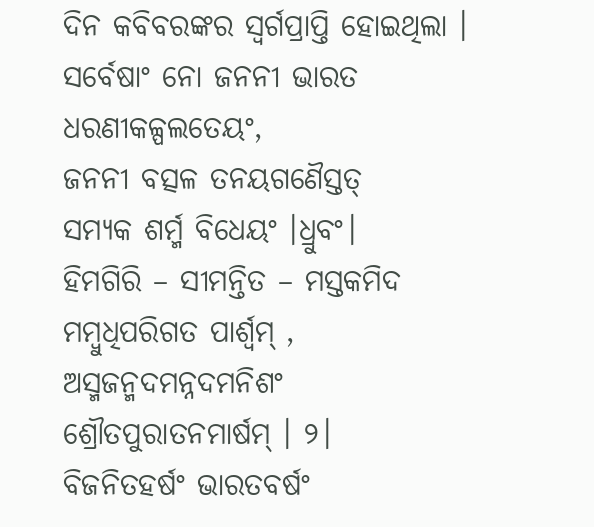ଦିନ କବିବରଙ୍କର ସ୍ଵର୍ଗପ୍ରାପ୍ତି ହୋଇଥିଲା ।
ସର୍ବେଷାଂ ନୋ ଜନନୀ ଭାରତ
ଧରଣୀକଳ୍ପଲତେୟଂ,
ଜନନୀ ବତ୍ସଳ ତନୟଗଣୈସ୍ତତ୍
ସମ୍ୟକ ଶର୍ମ୍ମ ବିଧେୟଂ ।ଧ୍ରୁବଂ।
ହିମଗିରି – ସୀମନ୍ତିତ – ମସ୍ତକମିଦ
ମମ୍ବୁଧିପରିଗତ ପାର୍ଶ୍ଵମ୍ ,
ଅସ୍ମଜନ୍ମଦମନ୍ନଦମନିଶଂ
ଶ୍ରୌତପୁରାତନମାର୍ଷମ୍ । ୨।
ବିଜନିତହର୍ଷଂ ଭାରତବର୍ଷଂ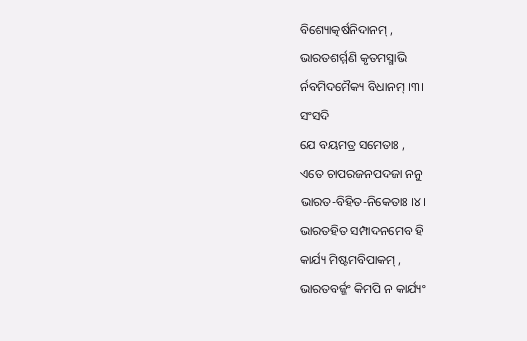ବିଶ୍ୟୋତ୍କର୍ଷନିଦାନମ୍ ,
ଭାରତଶର୍ମ୍ମଣି କୃତମସ୍ମାଭି
ର୍ନବମିଦମୈକ୍ୟ ବିଧାନମ୍ ।୩।
ସଂସଦି
ଯେ ବୟମତ୍ର ସମେତାଃ ,
ଏତେ ଚାପରଜନପଦଜା ନନୁ
ଭାରତ-ବିହିତ-ନିକେତାଃ ।୪।
ଭାରତହିତ ସମ୍ପାଦନମେବ ହି
କାର୍ଯ୍ୟ ମିଷ୍ଟମବିପାକମ୍ ,
ଭାରତବର୍ଜ୍ଜଂ କିମପି ନ କାର୍ଯ୍ୟଂ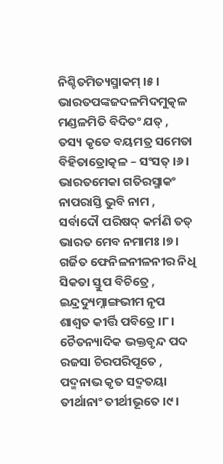ନିଶ୍ଚିତମିତ୍ୟସ୍ମାକମ୍ ।୫।
ଭାରତପଙ୍କଜଦଳମିଦମୁତ୍କଳ
ମଣ୍ଡଳମିତି ବିଦିତଂ ଯତ୍ ,
ତସ୍ୟ କୃତେ ବୟମତ୍ର ସମେତା
ବିହିତାତ୍ରୋତ୍କଳ – ସଂସତ୍ ।୬।
ଭାରତମେକା ଗତିରସ୍ମାକଂ
ନାପରାସ୍ତି ଭୁବି ନାମ ,
ସର୍ବାଦୌ ପରିଷଦ୍ କର୍ମଣି ତତ୍
ଭାରତ ମେବ ନମାମଃ ।୭।
ଗର୍ଜିତ ଫେନିଳନୀଳନୀର ନିଧି
ସିକତା ସ୍ତୁପ ବିଚିତ୍ରେ ,
ଇନ୍ଦ୍ରଦ୍ୟୁମ୍ନାଙ୍ଗଭୀମ ନୃପ
ଶାଶ୍ଵତ କୀର୍ତ୍ତି ପବିତ୍ରେ ।୮।
ଚୈତନ୍ୟାଦିକ ଭକ୍ତବୃନ୍ଦ ପଦ
ରଜସା ଚିରପରିପୂତେ ,
ପଦ୍ମନାଭ କୃତ ସଦ୍ମତୟା
ତୀର୍ଥାନାଂ ତୀର୍ଥୀଭୂତେ ।୯।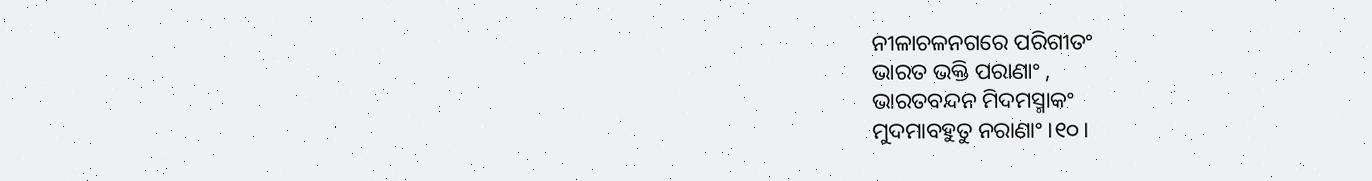ନୀଳାଚଳନଗରେ ପରିଗୀତଂ
ଭାରତ ଭକ୍ତି ପରାଣାଂ ,
ଭାରତବନ୍ଦନ ମିଦମସ୍ମାକଂ
ମୁଦମାବହୁତୁ ନରାଣାଂ ।୧୦।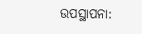ଉପସ୍ଥାପନା: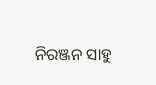ନିରଞ୍ଜନ ସାହୁ